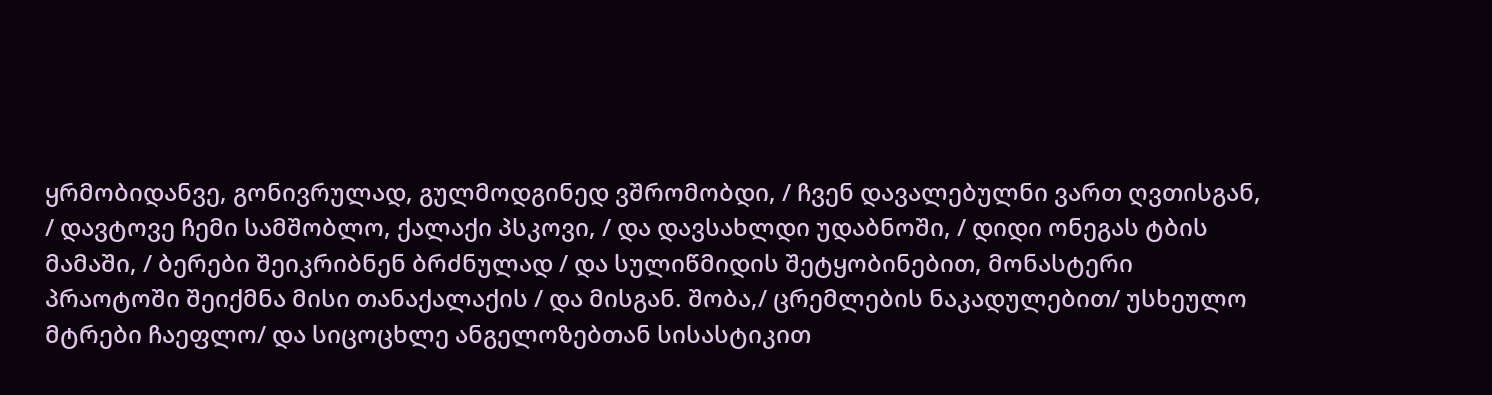ყრმობიდანვე, გონივრულად, გულმოდგინედ ვშრომობდი, / ჩვენ დავალებულნი ვართ ღვთისგან, / დავტოვე ჩემი სამშობლო, ქალაქი პსკოვი, / და დავსახლდი უდაბნოში, / დიდი ონეგას ტბის მამაში, / ბერები შეიკრიბნენ ბრძნულად / და სულიწმიდის შეტყობინებით, მონასტერი პრაოტოში შეიქმნა მისი თანაქალაქის / და მისგან. შობა,/ ცრემლების ნაკადულებით/ უსხეულო მტრები ჩაეფლო/ და სიცოცხლე ანგელოზებთან სისასტიკით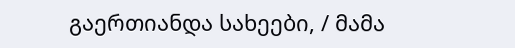გაერთიანდა სახეები, / მამა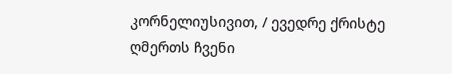კორნელიუსივით, / ევედრე ქრისტე ღმერთს ჩვენი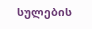სულების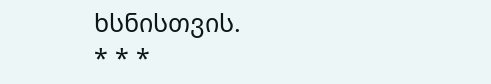ხსნისთვის.
* * *